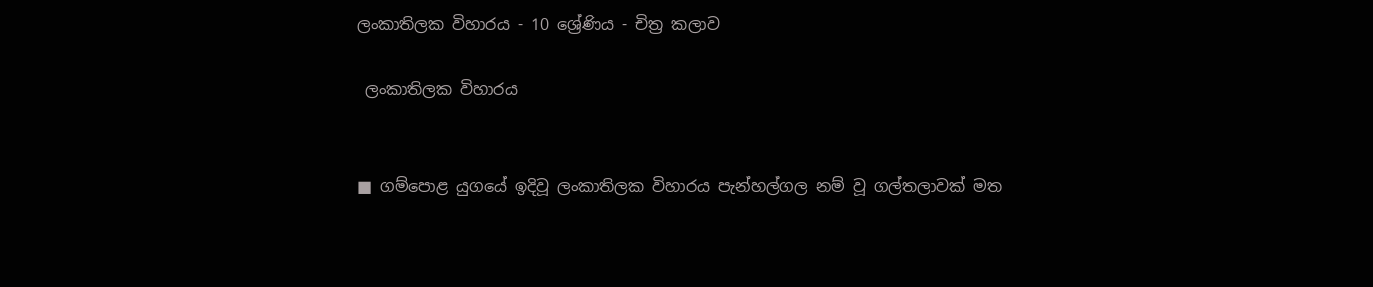ලංකාතිලක විහාරය - 10 ශ්‍රේණිය - චිත්‍ර කලාව

 ලංකාතිලක විහාරය


■ ගම්පොළ යුගයේ ඉදිවූ ලංකාතිලක විහාරය පැන්හල්ගල නම් වූ ගල්තලාවක් මත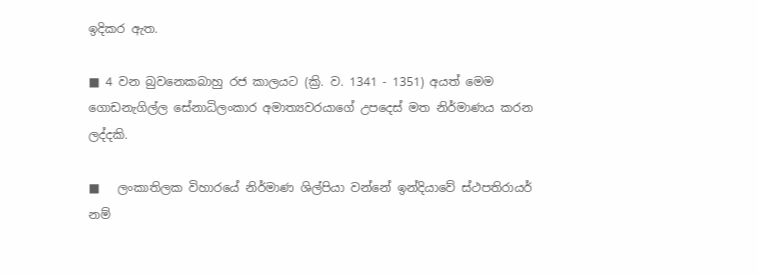ඉදිකර ඇත.

■ 4 වන බුවනෙකබාහු රජ කාලයට (ක්‍රි. ව. 1341 - 1351) අයත් මෙම ගොඩනැගිල්ල සේනාධිලංකාර අමාත්‍යවරයාගේ උපදෙස් මත නිර්මාණය කරන ලද්දකි.

■   ලංකාතිලක විහාරයේ නිර්මාණ ශිල්පියා වන්නේ ඉන්දියාවේ ස්ථපතිරායර් නම්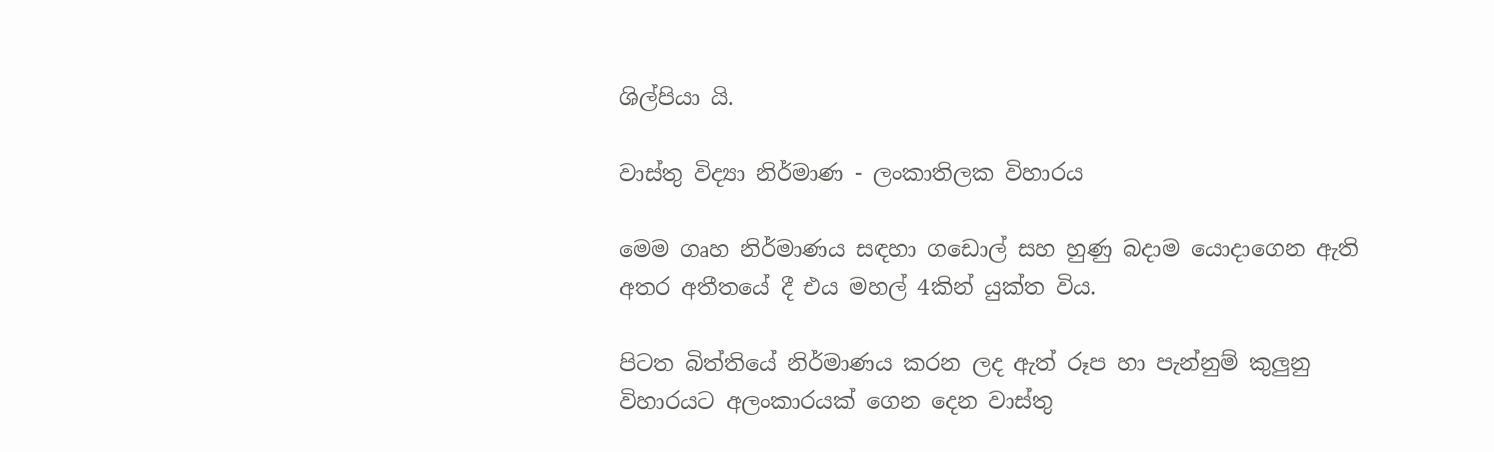ශිල්පියා යි.

වාස්තු විද්‍යා නිර්මාණ - ලංකාතිලක විහාරය

මෙම ගෘහ නිර්මාණය සඳහා ගඩොල් සහ හුණු බදාම යොදාගෙන ඇති අතර අතීතයේ දී එය මහල් 4කින් යුක්ත විය.

පිටත බිත්තියේ නිර්මාණය කරන ලද ඇත් රූප හා පැන්නුම් කුලුනු විහාරයට අලංකාරයක් ගෙන දෙන වාස්තු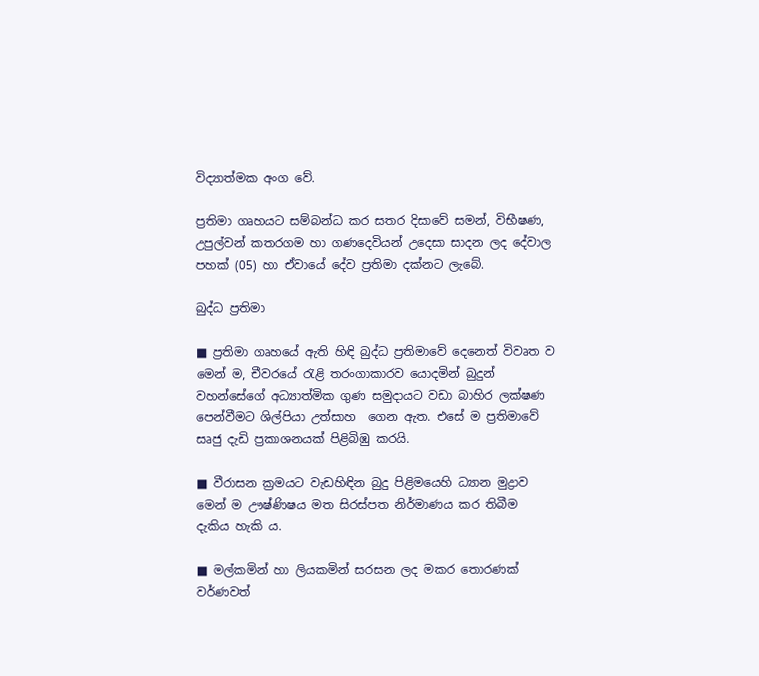විද්‍යාත්මක අංග වේ.

ප්‍රතිමා ගෘහයට සම්බන්ධ කර සතර දිසාවේ සමන්, විභීෂණ, උපුල්වන් කතරගම හා ගණදෙවියන් උදෙසා සාදන ලද දේවාල පහක් (05) හා ඒවායේ දේව ප්‍රතිමා දක්නට ලැබේ.

බුද්ධ ප්‍රතිමා

■ ප්‍රතිමා ගෘහයේ ඇති හිඳි බුද්ධ ප්‍රතිමාවේ දෙනෙත් විවෘත ව මෙන් ම, චීවරයේ රැළි තරංගාකාරව යොදමින් බුදුන් වහන්සේගේ අධ්‍යාත්මික ගුණ සමුදායට වඩා බාහිර ලක්ෂණ පෙන්වීමට ශිල්පියා උත්සාහ  ගෙන ඇත. එසේ ම ප්‍රතිමාවේ සෘජු දැඩි ප්‍රකාශනයක් පිළිබිඹු කරයි.

■ වීරාසන ක්‍රමයට වැඩහිඳින බුදු පිළිමයෙහි ධ්‍යාන මුද්‍රාව මෙන් ම ඌෂ්ණිෂය මත සිරස්පත නිර්මාණය කර තිබීම  දැකිය හැකි ය.

■ මල්කමින් හා ලියකමින් සරසන ලද මකර තොරණක් වර්ණවත්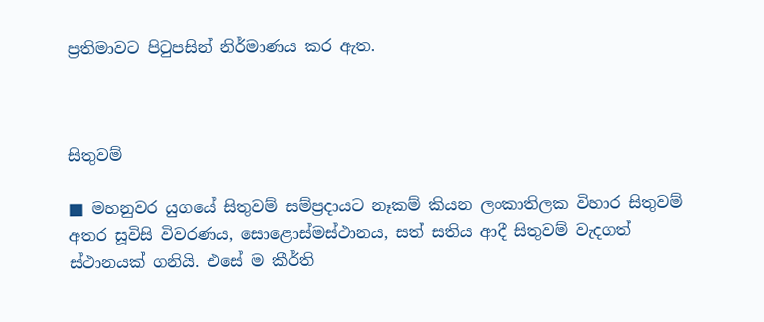ප්‍රතිමාවට පිටුපසින් නිර්මාණය කර ඇත.



සිතුවම්

■ මහනුවර යුගයේ සිතුවම් සම්ප්‍රදායට නෑකම් කියන ලංකාතිලක විහාර සිතුවම් අතර සූවිසි විවරණය, සොළොස්මස්ථානය, සත් සතිය ආදී සිතුවම් වැදගත් ස්ථානයක් ගනියි. එසේ ම කීර්ති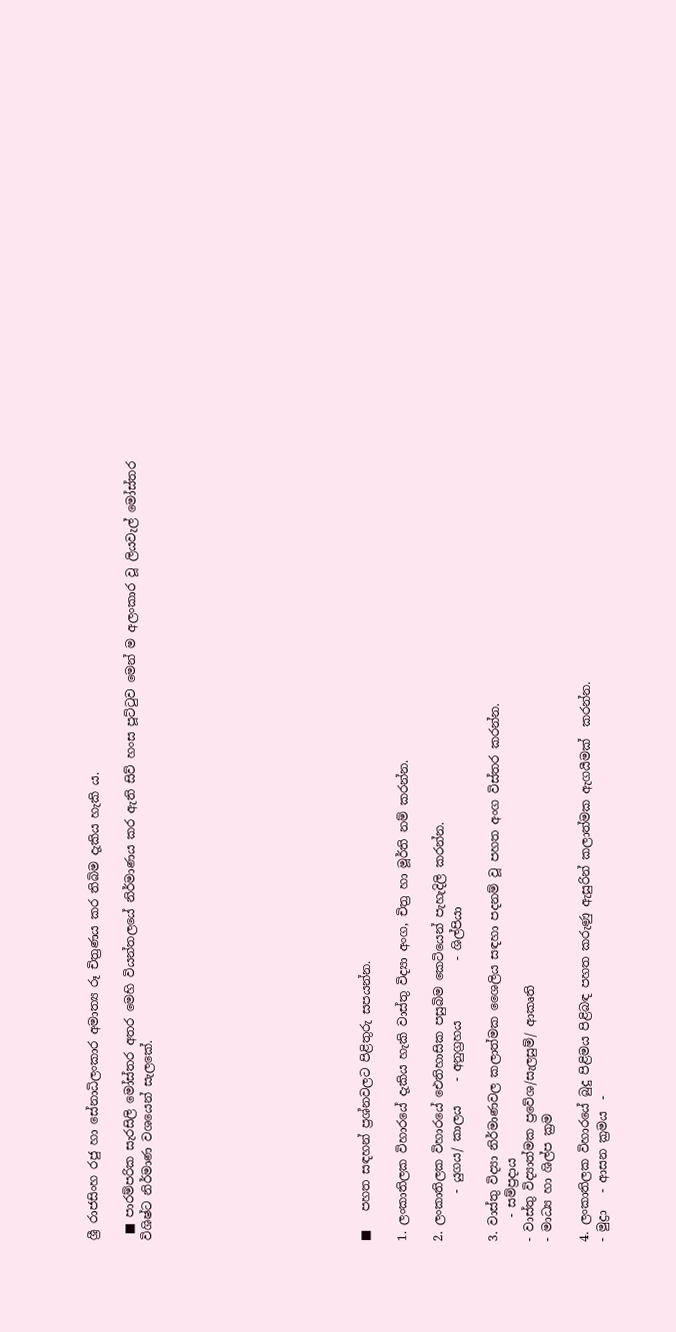ශ්‍රී රාජසිංහ රජු හා සේනාධිලංකාර අමාත්‍ය රූ චිත්‍රණය කර තිබිම දැකිය හැකි ය.

 ■ පාරම්පරික සැරසිලි මෝස්තර අතර මෙහි වියන්තලයේ නිර්මාණය කර ඇති සිව් හංස පූට්ටුව මෙන් ම අලංකාර වූ ලියවැල් මෝස්තර විශිෂ්ට නිර්මාණ වශයෙන් සැලකේ.











■   පහත සඳහන් ප්‍රශ්නවලට පිළිතුරු සපයන්න.

1. ලංකාතිලක විහාරයේ දැකිය හැකි වාස්තු විද්‍යා අංග, චිත්‍ර හා මූර්ති නම් කරන්න.

2. ලංකාතිලක විහාරයේ ඓතිහාසික පසුබිම කෙටියෙන් පැහැදිලි කරන්න.
        - යුගය/ කාලය    - අනුග්‍රහය          - ශිල්පියා

3. වාස්තු විද්‍යා නිර්මාණවල කලාත්මක ශෛලිය සඳහා පදනම් වූ පහත අංග විස්තර කරන්න.
    - සම්ප්‍රදාය
- වාස්තු විද්‍යාත්මක ප්‍රවේශ/සැලසුම්/ ආකෘති
- මාධ්‍ය හා ශිල්ප ක්‍රම

4. ලංකාතිලක විහාරයේ බුදු පිළිමය පිළිබඳ පහත කරුණු ඇසුරින් කලාත්මක ඇගයීමක්  කරන්න.
- මුද්‍රා   - ආසන ක්‍රමය  -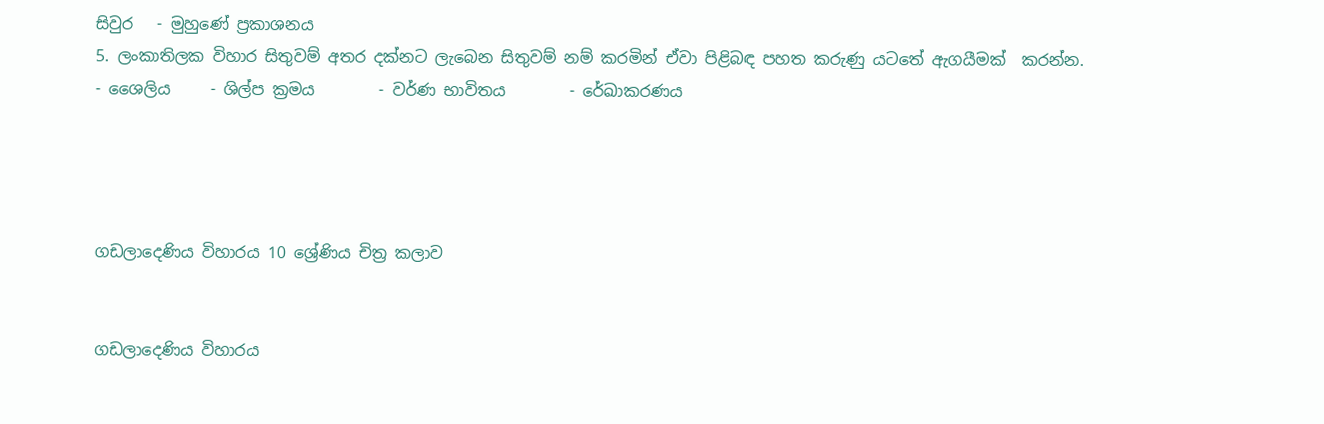සිවුර   - මුහුණේ ප්‍රකාශනය
5. ලංකාතිලක විහාර සිතුවම් අතර දක්නට ලැබෙන සිතුවම් නම් කරමින් ඒවා පිළිබඳ පහත කරුණු යටතේ ඇගයීමක්  කරන්න.
- ශෛලිය     - ශිල්ප ක්‍රමය        - වර්ණ භාවිතය        - රේඛාකරණය




ගඩලාදෙණිය විහාරය 10 ශ්‍රේණිය චිත්‍ර කලාව


ගඩලාදෙණිය විහාරය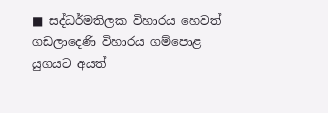■ සද්ධර්මතිලක විහාරය හෙවත් ගඩලාදෙණි විහාරය ගම්පොළ යුගයට අයත්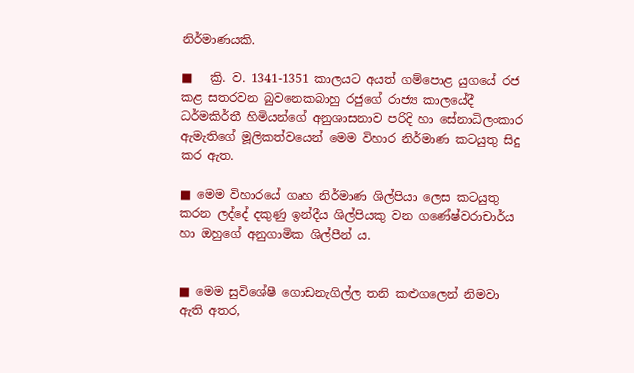නිර්මාණයකි.

■   ක්‍රි. ව. 1341-1351 කාලයට අයත් ගම්පොළ යුගයේ රජ කළ සතරවන බුවනෙකබාහු රජුගේ රාජ්‍ය කාලයේදී ධර්මකිර්තී හිමියන්ගේ අනුශාසනාව පරිදි හා සේනාධිලංකාර ඇමැතිගේ මූලිකත්වයෙන් මෙම විහාර නිර්මාණ කටයුතු සිදු කර ඇත.

■ මෙම විහාරයේ ගෘහ නිර්මාණ ශිල්පියා ලෙස කටයුතු කරන ලද්දේ දකුණු ඉන්දීය ශිල්පියකු වන ගණේෂ්වරාචාර්ය හා ඔහුගේ අනුගාමික ශිල්පීන් ය.


■ මෙම සුවිශේෂී ගොඩනැගිල්ල තනි කළුගලෙන් නිමවා ඇති අතර,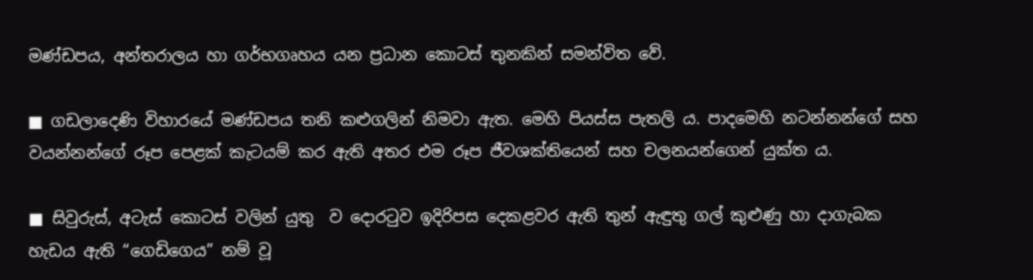මණ්ඩපය, අන්තරාලය හා ගර්භගෘහය යන ප්‍රධාන කොටස් තුනකින් සමන්විත වේ.

■ ගඩලාදෙණි විහාරයේ මණ්ඩපය තනි කළුගලින් නිමවා ඇත. මෙහි පියස්ස පැතලි ය. පාදමෙහි නටන්නන්ගේ සහ වයන්නන්ගේ රූප පෙළක් කැටයම් කර ඇති අතර එම රූප ජීවශක්තියෙන් සහ චලනයන්ගෙන් යුක්ත ය.

■ සිවුරුස්, අටැස් කොටස් වලින් යුතු  ව දොරටුව ඉදිරිපස දෙකළවර ඇති තුන් ඇඳුතු ගල් කුළුණු හා දාගැබක හැඩය ඇති “ගෙඩිගෙය” නම් වූ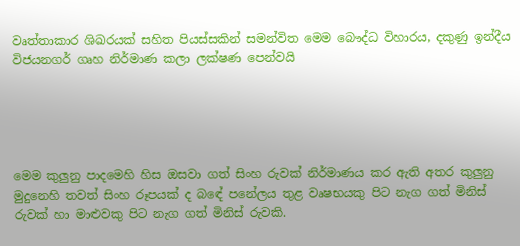වෘත්තාකාර ශිඛරයක් සහිත පියස්සකින් සමන්විත මෙම බෞද්ධ විහාරය, දකුණු ඉන්දීය විජයනගර් ගෘහ නිර්මාණ කලා ලක්ෂණ පෙන්වයි





මෙම කුලුනු පාදමෙහි හිස ඔසවා ගත් සිංහ රුවක් නිර්මාණය කර ඇති අතර කුලුනු මුදුනෙහි තවත් සිංහ රූපයක් ද බඳේ පනේලය තුළ වෘෂභයකු පිට නැග ගත් මිනිස් රුවක් හා මාළුවකු පිට නැග ගත් මිනිස් රුවකි.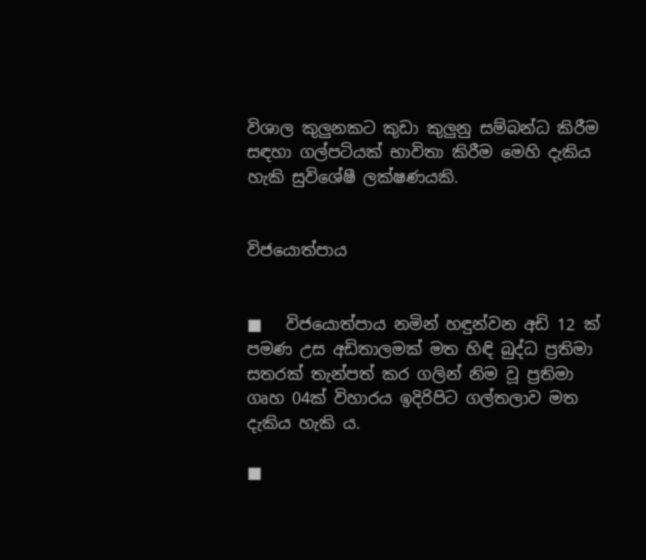විශාල කුලුනකට කුඩා කුලුනු සම්බන්ධ කිරීම සඳහා ගල්පටියක් භාවිතා කිරීම මෙහි දැකිය හැකි සුවිශේෂී ලක්ෂණයකි.


විජයොත්පාය


■   විජයොත්පාය නමින් හඳුන්වන අඩි 12 ක් පමණ උස අඩිතාලමක් මත හිඳි බුද්ධ ප්‍රතිමා සතරක් තැන්පත් කර ගලින් නිම වූ ප්‍රතිමා ගෘහ 04ක් විහාරය ඉදිරිපිට ගල්තලාව මත දැකිය හැකි ය.

■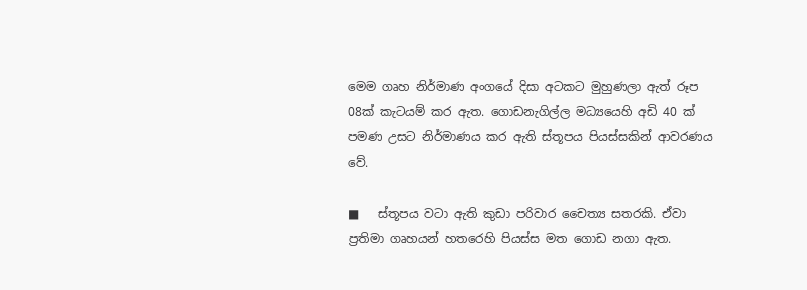මෙම ගෘහ නිර්මාණ අංගයේ දිසා අටකට මුහුණලා ඇත් රූප 08ක් කැටයම් කර ඇත. ගොඩනැගිල්ල මධ්‍යයෙහි අඩි 40 ක් පමණ උසට නිර්මාණය කර ඇති ස්තූපය පියස්සකින් ආවරණය වේ.

■   ස්තූපය වටා ඇති කුඩා පරිවාර චෛත්‍ය සතරකි. ඒවා ප්‍රතිමා ගෘහයන් හතරෙහි පියස්ස මත ගොඩ නගා ඇත.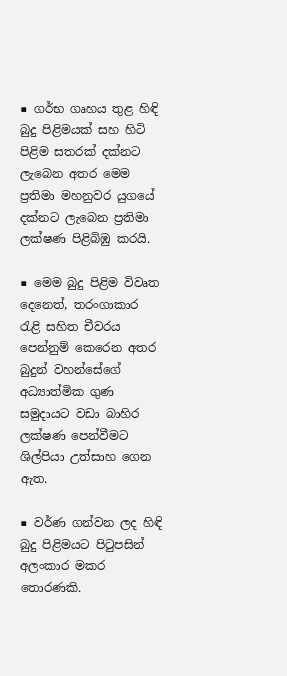■ ගර්භ ගෘහය තුළ හිඳි බුදු පිළිමයක් සහ හිටි පිළිම සතරක් දක්නට ලැබෙන අතර මෙම ප්‍රතිමා මහනුවර යුගයේ දක්නට ලැබෙන ප්‍රතිමා ලක්ෂණ පිළිබිඹු කරයි.

■ මෙම බුදු පිළිම විවෘත දෙනෙත්, තරංගාකාර රැළි සහිත චීවරය පෙන්නුම් කෙරෙන අතර බුදුන් වහන්සේගේ අධ්‍යාත්මික ගුණ සමුදායට වඩා බාහිර ලක්ෂණ පෙන්වීමට ශිල්පියා උත්සාහ ගෙන ඇත.

■ වර්ණ ගන්වන ලද හිඳි බුදු පිළිමයට පිටුපසින් අලංකාර මකර තොරණකි.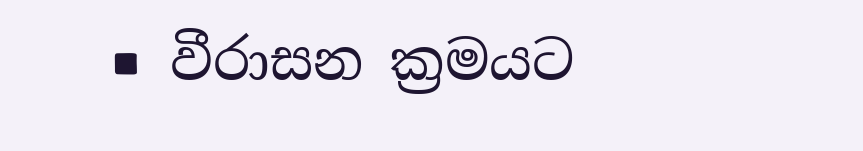■ වීරාසන ක්‍රමයට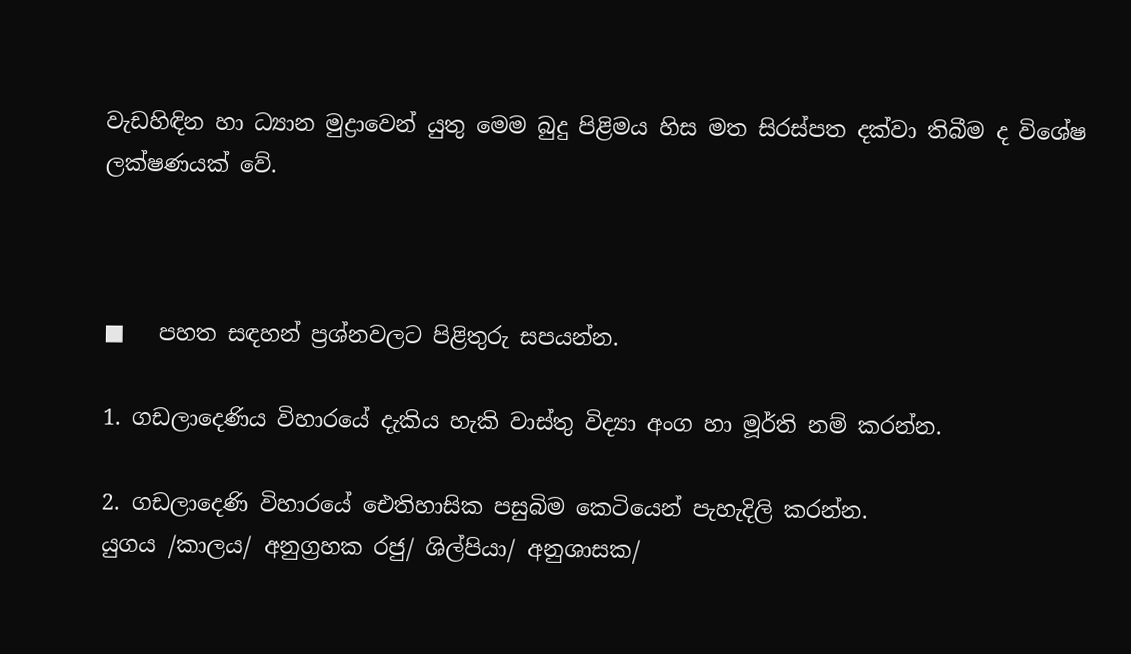වැඩහිඳින හා ධ්‍යාන මුද්‍රාවෙන් යුතු මෙම බුදු පිළිමය හිස මත සිරස්පත දක්වා තිබීම ද විශේෂ ලක්ෂණයක් වේ.



■   පහත සඳහන් ප්‍රශ්නවලට පිළිතුරු සපයන්න.

1. ගඩලාදෙණිය විහාරයේ දැකිය හැකි වාස්තු විද්‍යා අංග හා මූර්ති නම් කරන්න.

2. ගඩලාදෙණි විහාරයේ ඓතිහාසික පසුබිම කෙටියෙන් පැහැදිලි කරන්න.
යුගය /කාලය/ අනුග්‍රහක රජු/ ශිල්පියා/ අනුශාසක/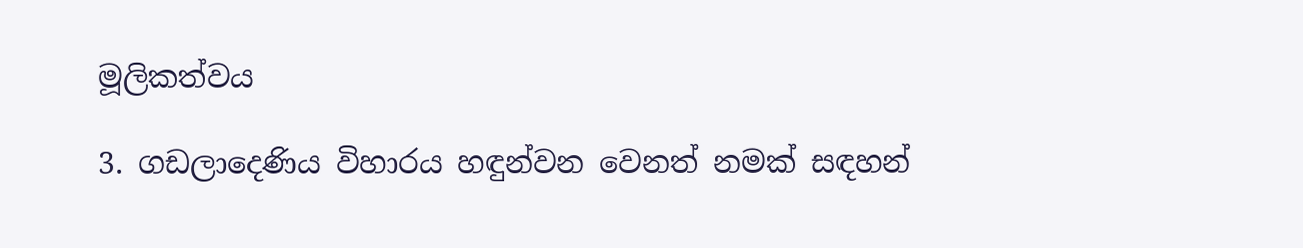මූලිකත්වය

3. ගඩලාදෙණිය විහාරය හඳුන්වන වෙනත් නමක් සඳහන්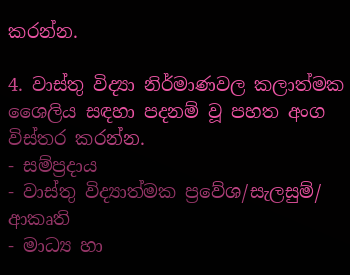කරන්න.

4. වාස්තු විද්‍යා නිර්මාණවල කලාත්මක ශෛලිය සඳහා පදනම් වූ පහත අංග විස්තර කරන්න.
- සම්ප්‍රදාය
- වාස්තු විද්‍යාත්මක ප්‍රවේශ/සැලසුම්/ ආකෘති
- මාධ්‍ය හා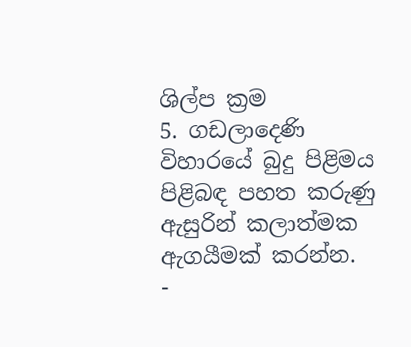ශිල්ප ක්‍රම
5. ගඩලාදෙණි විහාරයේ බුදු පිළිමය පිළිබඳ පහත කරුණු ඇසුරින් කලාත්මක ඇගයීමක් කරන්න.
-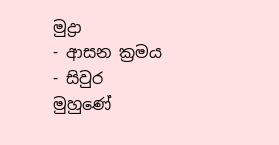මුද්‍රා
- ආසන ක්‍රමය
- සිවුර
මුහුණේ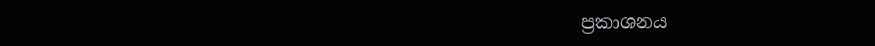ප්‍රකාශනය